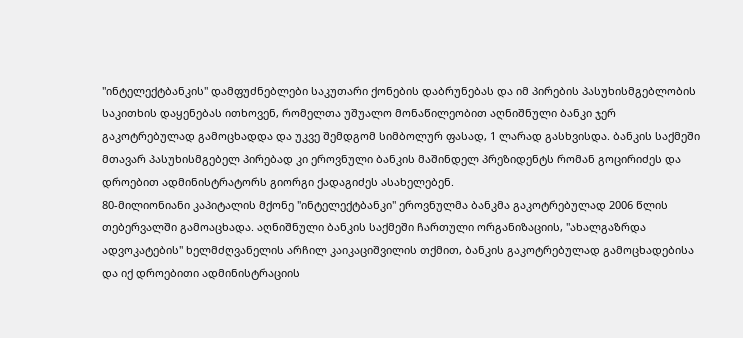"ინტელექტბანკის" დამფუძნებლები საკუთარი ქონების დაბრუნებას და იმ პირების პასუხისმგებლობის საკითხის დაყენებას ითხოვენ, რომელთა უშუალო მონაწილეობით აღნიშნული ბანკი ჯერ გაკოტრებულად გამოცხადდა და უკვე შემდგომ სიმბოლურ ფასად, 1 ლარად გასხვისდა. ბანკის საქმეში მთავარ პასუხისმგებელ პირებად კი ეროვნული ბანკის მაშინდელ პრეზიდენტს რომან გოცირიძეს და დროებით ადმინისტრატორს გიორგი ქადაგიძეს ასახელებენ.
80-მილიონიანი კაპიტალის მქონე "ინტელექტბანკი" ეროვნულმა ბანკმა გაკოტრებულად 2006 წლის თებერვალში გამოაცხადა. აღნიშნული ბანკის საქმეში ჩართული ორგანიზაციის, "ახალგაზრდა ადვოკატების" ხელმძღვანელის არჩილ კაიკაციშვილის თქმით, ბანკის გაკოტრებულად გამოცხადებისა და იქ დროებითი ადმინისტრაციის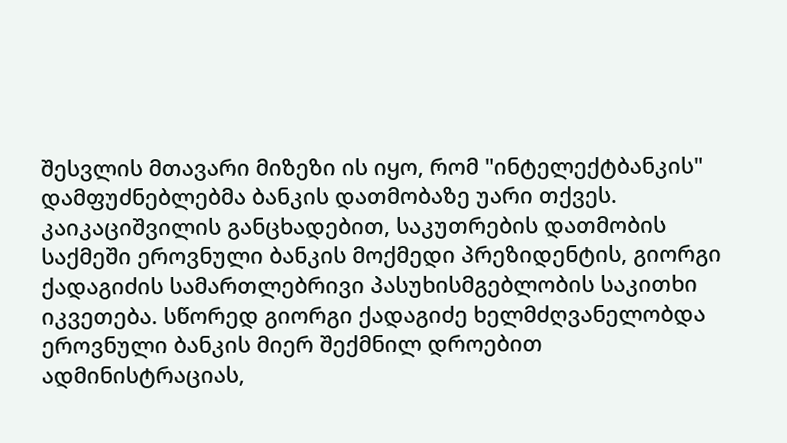შესვლის მთავარი მიზეზი ის იყო, რომ "ინტელექტბანკის" დამფუძნებლებმა ბანკის დათმობაზე უარი თქვეს.
კაიკაციშვილის განცხადებით, საკუთრების დათმობის საქმეში ეროვნული ბანკის მოქმედი პრეზიდენტის, გიორგი ქადაგიძის სამართლებრივი პასუხისმგებლობის საკითხი იკვეთება. სწორედ გიორგი ქადაგიძე ხელმძღვანელობდა ეროვნული ბანკის მიერ შექმნილ დროებით ადმინისტრაციას,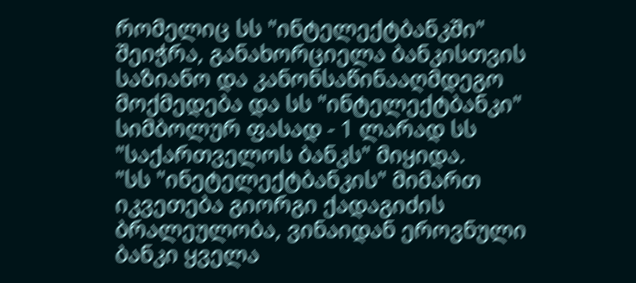რომელიც სს "ინტელექტბანკში" შეიჭრა, განახორციელა ბანკისთვის საზიანო და კანონსაწინააღმდეგო მოქმედება და სს "ინტელექტბანკი" სიმბოლურ ფასად - 1 ლარად სს "საქართველოს ბანკს" მიყიდა.
"სს "ინეტელექტბანკის" მიმართ იკვეთება გიორგი ქადაგიძის ბრალეულობა, ვინაიდან ეროვნული ბანკი ყველა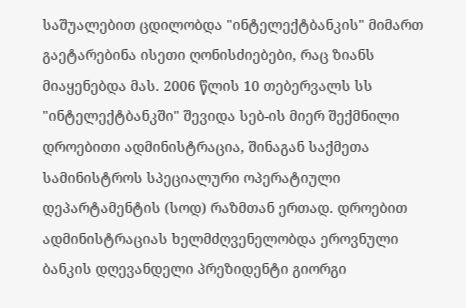საშუალებით ცდილობდა "ინტელექტბანკის" მიმართ გაეტარებინა ისეთი ღონისძიებები, რაც ზიანს მიაყენებდა მას. 2006 წლის 10 თებერვალს სს "ინტელექტბანკში" შევიდა სებ-ის მიერ შექმნილი დროებითი ადმინისტრაცია, შინაგან საქმეთა სამინისტროს სპეციალური ოპერატიული დეპარტამენტის (სოდ) რაზმთან ერთად. დროებით ადმინისტრაციას ხელმძღვენელობდა ეროვნული ბანკის დღევანდელი პრეზიდენტი გიორგი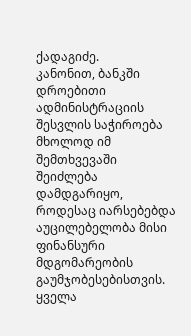ქადაგიძე.
კანონით, ბანკში დროებითი ადმინისტრაციის შესვლის საჭიროება მხოლოდ იმ შემთხვევაში შეიძლება დამდგარიყო, როდესაც იარსებებდა აუცილებელობა მისი ფინანსური მდგომარეობის გაუმჯობესებისთვის. ყველა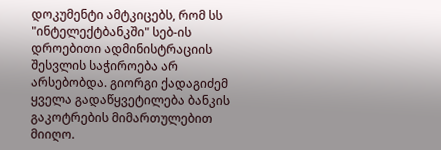დოკუმენტი ამტკიცებს, რომ სს "ინტელექტბანკში" სებ-ის დროებითი ადმინისტრაციის შესვლის საჭიროება არ არსებობდა. გიორგი ქადაგიძემ ყველა გადაწყვეტილება ბანკის გაკოტრების მიმართულებით მიიღო.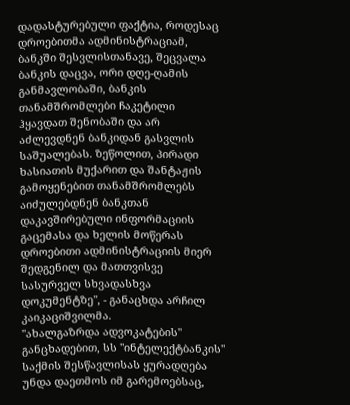დადასტურებული ფაქტია, როდესაც დროებითმა ადმინისტრაციამ, ბანკში შესვლისთანავე, შეცვალა ბანკის დაცვა, ორი დღე-ღამის განმავლობაში, ბანკის თანამშრომლები ჩაკეტილი ჰყავდათ შენობაში და არ აძლევდნენ ბანკიდან გასვლის საშუალებას. ზეწოლით, პირადი ხასიათის მუქარით და შანტაჟის გამოყენებით თანამშრომლებს აიძულებდნენ ბანკთან დაკავშირებული ინფორმაციის გაცემასა და ხელის მოწერას დროებითი ადმინისტრაციის მიერ შედგენილ და მათთვისვე სასურველ სხვადასხვა დოკუმენტზე", - განაცხდა არჩილ კაიკაციშვილმა.
"ახალგაზრდა ადვოკატების" განცხადებით, სს "ინტელექტბანკის" საქმის შესწავლისას ყურადღება უნდა დაეთმოს იმ გარემოებსაც,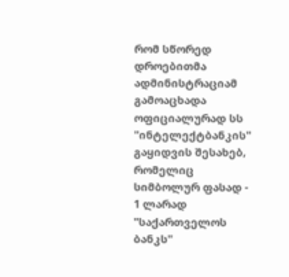რომ სწორედ დროებითმა ადმინისტრაციამ გამოაცხადა ოფიციალურად სს "ინტელექტბანკის" გაყიდვის შესახებ, რომელიც სიმბოლურ ფასად - 1 ლარად "საქართველოს ბანკს"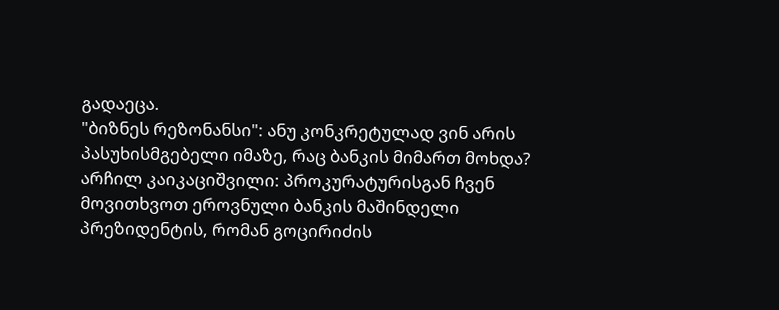გადაეცა.
"ბიზნეს რეზონანსი": ანუ კონკრეტულად ვინ არის პასუხისმგებელი იმაზე, რაც ბანკის მიმართ მოხდა?
არჩილ კაიკაციშვილი: პროკურატურისგან ჩვენ მოვითხვოთ ეროვნული ბანკის მაშინდელი პრეზიდენტის, რომან გოცირიძის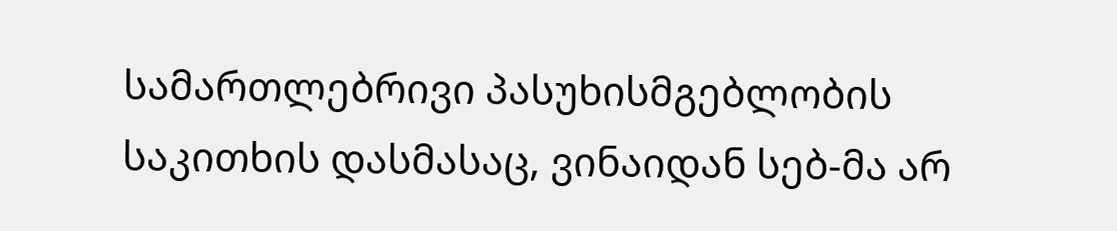სამართლებრივი პასუხისმგებლობის საკითხის დასმასაც, ვინაიდან სებ-მა არ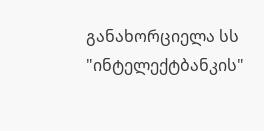განახორციელა სს "ინტელექტბანკის"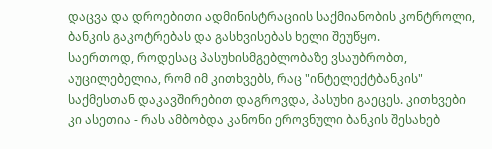დაცვა და დროებითი ადმინისტრაციის საქმიანობის კონტროლი, ბანკის გაკოტრებას და გასხვისებას ხელი შეუწყო.
საერთოდ, როდესაც პასუხისმგებლობაზე ვსაუბრობთ, აუცილებელია, რომ იმ კითხვებს, რაც "ინტელექტბანკის" საქმესთან დაკავშირებით დაგროვდა, პასუხი გაეცეს. კითხვები კი ასეთია - რას ამბობდა კანონი ეროვნული ბანკის შესახებ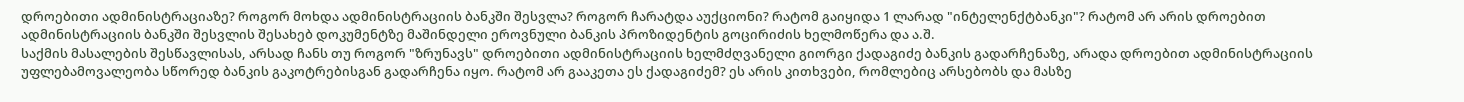დროებითი ადმინისტრაციაზე? როგორ მოხდა ადმინისტრაციის ბანკში შესვლა? როგორ ჩარატდა აუქციონი? რატომ გაიყიდა 1 ლარად "ინტელენქტბანკი"? რატომ არ არის დროებით ადმინისტრაციის ბანკში შესვლის შესახებ დოკუმენტზე მაშინდელი ეროვნული ბანკის პროზიდენტის გოცირიძის ხელმოწერა და ა.შ.
საქმის მასალების შესწავლისას, არსად ჩანს თუ როგორ "ზრუნავს" დროებითი ადმინისტრაციის ხელმძღვანელი გიორგი ქადაგიძე ბანკის გადარჩენაზე, არადა დროებით ადმინისტრაციის უფლებამოვალეობა სწორედ ბანკის გაკოტრებისგან გადარჩენა იყო. რატომ არ გააკეთა ეს ქადაგიძემ? ეს არის კითხვები, რომლებიც არსებობს და მასზე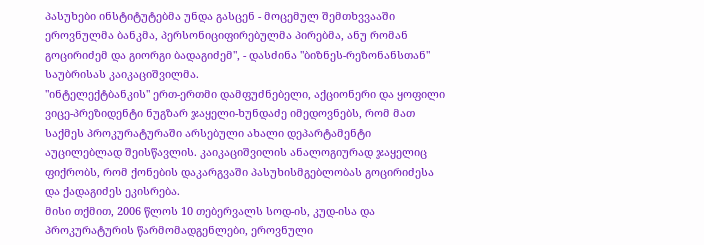პასუხები ინსტიტუტებმა უნდა გასცენ - მოცემულ შემთხვვააში ეროვნულმა ბანკმა, პერსონიციფირებულმა პირებმა, ანუ რომან გოცირიძემ და გიორგი ბადაგიძემ", - დასძინა "ბიზნეს-რეზონანსთან" საუბრისას კაიკაციშვილმა.
"ინტელექტბანკის" ერთ-ერთმი დამფუძნებელი, აქციონერი და ყოფილი ვიცე-პრეზიდენტი ნუგზარ ჯაყელი-ხუნდაძე იმედოვნებს, რომ მათ საქმეს პროკურატურაში არსებული ახალი დეპარტამენტი აუცილებლად შეისწავლის. კაიკაციშვილის ანალოგიურად ჯაყელიც ფიქრობს, რომ ქონების დაკარგვაში პასუხისმგებლობას გოცირიძესა და ქადაგიძეს ეკისრება.
მისი თქმით, 2006 წლოს 10 თებერვალს სოდ-ის, კუდ-ისა და პროკურატურის წარმომადგენლები, ეროვნული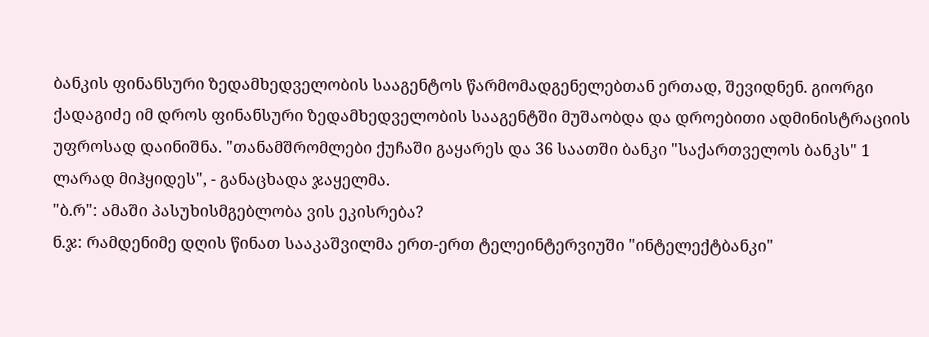ბანკის ფინანსური ზედამხედველობის სააგენტოს წარმომადგენელებთან ერთად, შევიდნენ. გიორგი ქადაგიძე იმ დროს ფინანსური ზედამხედველობის სააგენტში მუშაობდა და დროებითი ადმინისტრაციის უფროსად დაინიშნა. "თანამშრომლები ქუჩაში გაყარეს და 36 საათში ბანკი "საქართველოს ბანკს" 1 ლარად მიჰყიდეს", - განაცხადა ჯაყელმა.
"ბ.რ": ამაში პასუხისმგებლობა ვის ეკისრება?
ნ.ჯ: რამდენიმე დღის წინათ სააკაშვილმა ერთ-ერთ ტელეინტერვიუში "ინტელექტბანკი"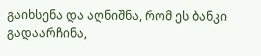გაიხსენა და აღნიშნა, რომ ეს ბანკი გადაარჩინა,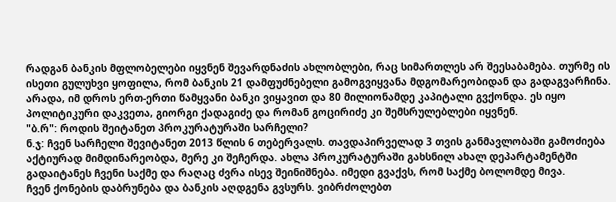რადგან ბანკის მფლობელები იყვნენ შევარდნაძის ახლობლები, რაც სიმართლეს არ შეესაბამება. თურმე ის ისეთი გულუხვი ყოფილა, რომ ბანკის 21 დამფუძნებელი გამოგვიყვანა მდგომარეობიდან და გადაგვარჩინა. არადა, იმ დროს ერთ-ერთი წამყვანი ბანკი ვიყავით და 80 მილიონამდე კაპიტალი გვქონდა. ეს იყო პოლიტიკური დაკვეთა, გიორგი ქადაგიძე და რომან გოცირიძე კი შემსრულებლები იყვნენ.
"ბ.რ": როდის შეიტანეთ პროკურატურაში სარჩელი?
ნ.ჯ: ჩვენ სარჩელი შევიტანეთ 2013 წლის 6 თებერვალს. თავდაპირველად 3 თვის განმავლობაში გამოძიება აქტიურად მიმდინარეობდა, მერე კი შეჩერდა. ახლა პროკურატურაში გახსნილ ახალ დეპარტამენტში გადაიტანეს ჩვენი საქმე და რაღაც ძვრა ისევ შეინიშნება. იმედი გვაქვს, რომ საქმე ბოლომდე მივა.
ჩვენ ქონების დაბრუნება და ბანკის აღდგენა გვსურს. ვიბრძოლებთ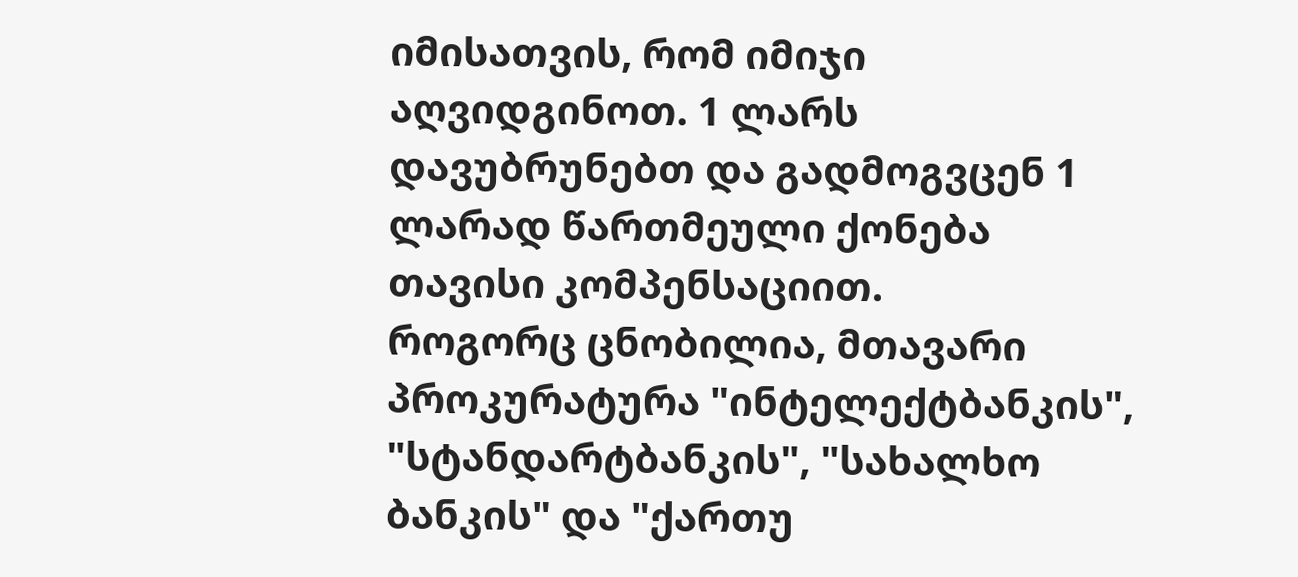იმისათვის, რომ იმიჯი აღვიდგინოთ. 1 ლარს დავუბრუნებთ და გადმოგვცენ 1 ლარად წართმეული ქონება თავისი კომპენსაციით.
როგორც ცნობილია, მთავარი პროკურატურა "ინტელექტბანკის", "სტანდარტბანკის", "სახალხო ბანკის" და "ქართუ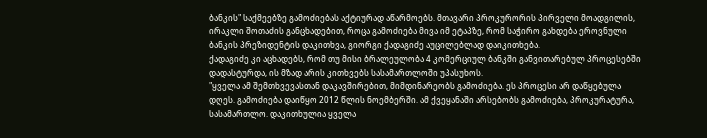ბანკის" საქმეებზე გამოძიებას აქტიურად აწარმოებს. მთავარი პროკურორის პირველი მოადგილის, ირაკლი შოთაძის განცხადებით, როცა გამოძიება მივა იმ ეტაპზე, რომ საჭირო გახდება ეროვნული ბანკის პრეზიდენტის დაკითხვა, გიორგი ქადაგიძე აუცილებლად დაიკითხება.
ქადაგიძე კი აცხადებს, რომ თუ მისი ბრალეულობა 4 კომერციულ ბანკში განვითარებულ პროცესებში დადასტურდა, ის მზად არის კითხვებს სასამართლოში უპასუხოს.
"ყველა ამ შემთხვევასთან დაკავშირებით, მიმდინარეობს გამოძიება. ეს პროცესი არ დაწყებულა დღეს. გამოძიება დაიწყო 2012 წლის ნოემბერში. ამ ქვეყანაში არსებობს გამოძიება, პროკურატურა, სასამართლო. დაკითხულია ყველა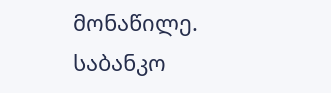მონაწილე. საბანკო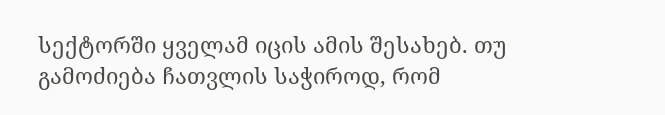სექტორში ყველამ იცის ამის შესახებ. თუ გამოძიება ჩათვლის საჭიროდ, რომ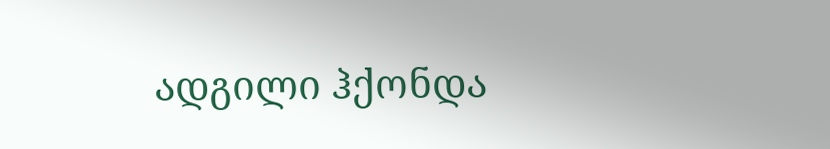ადგილი ჰქონდა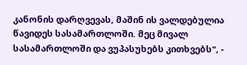კანონის დარღვევას, მაშინ ის ვალდებულია წავიდეს სასამართლოში. მეც მივალ სასამართლოში და ვუპასუხებს კითხვებს", -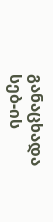განაცხადა სებ-ის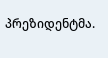პრეზიდენტმა.